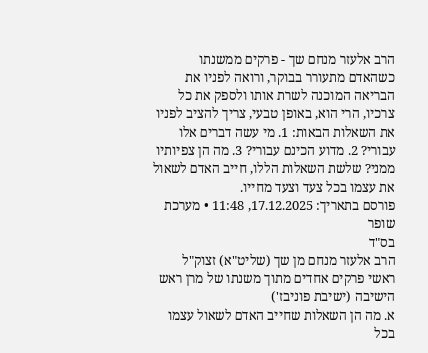הרב אלעזר מנחם שך - פרקים ממשנתו
כשהאדם מתעורר בבוקר, ורואה לפניו את הבריאה המוכנה לשרת אותו ולספק את כל צרכיו, הרי הוא, באופן טבעי, צריך להציב לפניו את השאלות הבאות: 1. מי עשה דברים אלו עבורי? 2. מדוע הכינם עבורי? 3. מה הן צפיותיו ממני? שלשת השאלות הללו, חייב האדם לשאול את עצמו בכל צעד וצעד מחייו.
פורסם בתאריך: 17.12.2025, 11:48 • מערכת שופר
בס"ד
הרב אלעזר מנחם מן שך (שליט"א) זצוק"ל
ראשי פרקים אחדים מתוך משנתו של מרן ראש הישיבה (ישיבת פוניבז')
א. מה הן השאלות שחייב האדם לשאול עצמו בכל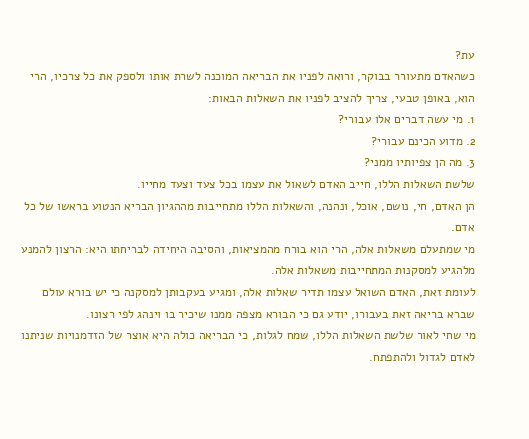עת?
כשהאדם מתעורר בבוקר, ורואה לפניו את הבריאה המוכנה לשרת אותו ולספק את כל צרכיו, הרי הוא, באופן טבעי, צריך להציב לפניו את השאלות הבאות:
1. מי עשה דברים אלו עבורי?
2. מדוע הכינם עבורי?
3. מה הן צפיותיו ממני?
שלשת השאלות הללו, חייב האדם לשאול את עצמו בכל צעד וצעד מחייו.
הן האדם, חי, נושם, אוכל, ונהנה, והשאלות הללו מתחייבות מההגיון הבריא הנטוע בראשו של כל אדם.
מי שמתעלם משאלות אלה, הרי הוא בורח מהמציאות, והסיבה היחידה לבריחתו היא: הרצון להמנע מלהגיע למסקנות המתחייבות משאלות אלה.
לעומת זאת, האדם השואל עצמו תדיר שאלות אלה, ומגיע בעקבותן למסקנה כי יש בורא עולם שברא בריאה זאת בעבורו, יודע גם כי הבורא מצפה ממנו שיכיר בו וינהג לפי רצונו.
מי שחי לאור שלשת השאלות הללו, שמח לגלות, כי הבריאה כולה היא אוצר של הזדמנויות שניתנו לאדם לגדול ולהתפתח.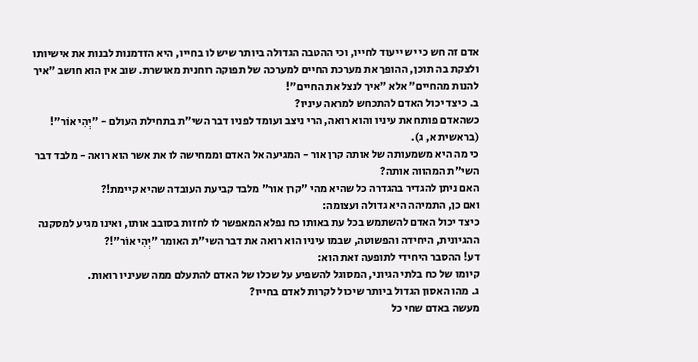אדם זה חש כי יש ייעוד לחייו, וכי ההטבה הגדולה ביותר שיש לו בחייו, היא הזדמנות לבנות את אישיותו ולצקת בה תוכן, ההופך את מערכת החיים למערכה של תפוקה רוחנית מאושרת. שוב אין הוא חושב "איך להנות מהחיים" אלא "איך לנצל את החיים"!
ב. כיצד יכול האדם להתכחש למראה עיניו?
כשהאדם פותח את עיניו והוא רואה, הרי ניצב ועומד לפניו דבר השי"ת בתחילת העולם - "יְהִי אוֹר"! (בראשית א, ג).
כי מה היא משמעותה של אותה קרן אור - המגיעה אל האדם וממחישה לו את אשר הוא רואה - מלבד דבר השי"ת המהווה אותה?
האם ניתן להגדיר בהגדרה כל שהיא מהי "קרן אור" מלבד קביעת העובדה שהיא קיימת!?
ואם כן, התמיהה היא גדולה ועצומה:
כיצד יכול האדם להשתמש בכל עת באותו כח נפלא המאפשר לו לחזות בסובב אותו, ואינו מגיע למסקנה ההגיונית, היחידה והפשוטה, שבמו עיניו הוא רואה את דבר השי"ת האומר "יְהִי אוֹר"!?
דע! ההסבר היחידי לתופעה זאת הוא:
קיומו של כח בלתי הגיוני, המסוגל להשפיע על שכלו של האדם להתעלם ממה שעיניו רואות.
ג. מהו האסון הגדול ביותר שיכול לקרות לאדם בחייו?
מעשה באדם שחי כל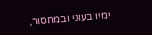ימיו בעוני ובמחסור,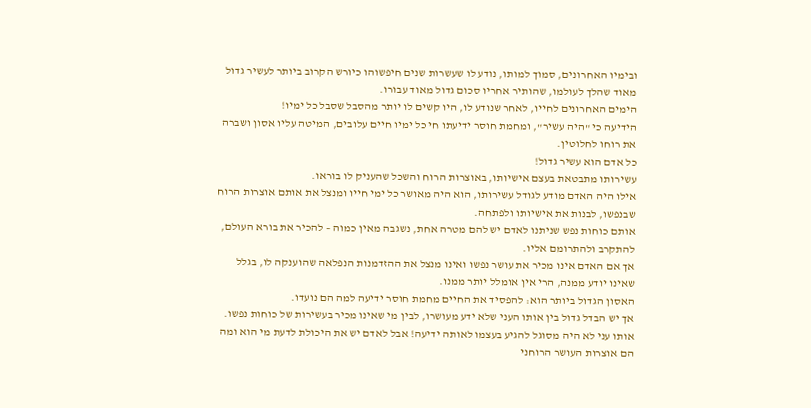ובימיו האחרונים, סמוך למותו, נודע לו שעשרות שנים חיפשוהו כיורש הקרוב ביותר לעשיר גדול מאוד שהלך לעולמו, שהותיר אחריו סכום גדול מאוד עבורו.
הימים האחרונים לחייו, לאחר שנודע לו, היו קשים לו יותר מהסבל שסבל כל ימיו!
הידיעה כי "היה עשיר", ומחמת חוסר ידיעתו חי כל ימיו חיים עלובים, המיטה עליו אסון ושברה את רוחו לחלוטין.
כל אדם הוא עשיר גדול!
עשירותו מתבטאת בעצם אישיותו, באוצרות הרוח והשכל שהעניק לו בוראו.
אילו היה האדם מודע לגודל עשירותו, הוא היה מאושר כל ימי חייו ומנצל את אותם אוצרות הרוח שבנפשו, לבנות את אישיותו ולפתחה.
אותם כוחות נפש שניתנו לאדם יש להם מטרה אחת, נשגבה מאין כמוה – להכיר את בורא העולם, להתקרב ולהתרומם אליו.
אך אם האדם אינו מכיר את עושר נפשו ואינו מנצל את ההזדמנות הנפלאה שהוענקה לו, בגלל שאינו יודע ממנה, הרי אין אומלל יותר ממנו.
האסון הגדול ביותר הוא: להפסיד את החיים מחמת חוסר ידיעה למה הם נועדו.
אך יש הבדל גדול בין אותו העני שלא ידע מעושרו, לבין מי שאינו מכיר בעשירות של כוחות נפשו.
אותו עני לא היה מסוגל להגיע בעצמו לאותה ידיעה! אבל לאדם יש את היכולת לדעת מי הוא ומה הם אוצרות העושר הרוחני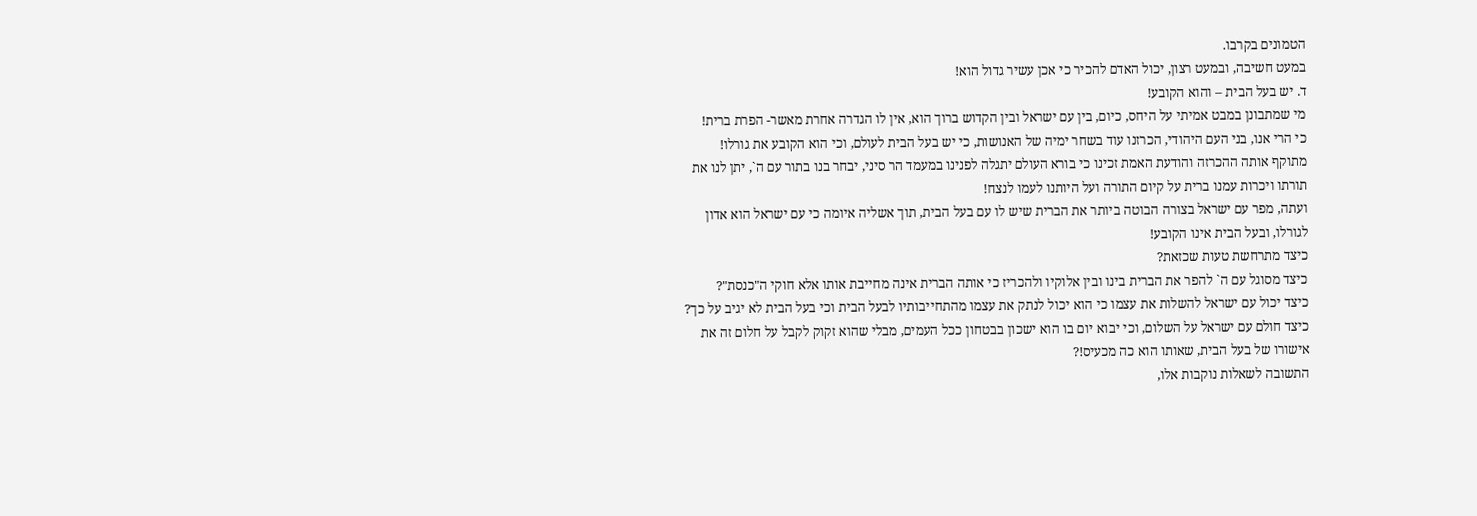הטמונים בקרבו.
במעט חשיבה, ובמעט רצון, יכול האדם להכיר כי אכן עשיר גדול הוא!
ד. יש בעל הבית – והוא הקובע!
מי שמתבונן במבט אמיתי על היחס, כיום, בין עם ישראל ובין הקדוש ברוך הוא, אין לו הגדרה אחרת מאשר- הפרת ברית!
כי הרי אנו, בני העם היהודי, הכרזנו עוד בשחר ימיה של האנושות, כי יש בעל הבית לעולם, וכי הוא הקובע את גורלו!
מתוקף אותה ההכרזה והודעת האמת זכינו כי בורא העולם יתגלה לפנינו במעמד הר סיני, יבחר בנו בתור עם ה`, יתן לנו את תורתו ויכרות עמנו ברית על קיום התורה ועל היותנו לעמו לנצח!
ועתה, מפר עם ישראל בצורה הבוטה ביותר את הברית שיש לו עם בעל הבית, תוך אשליה איומה כי עם ישראל הוא אדון לגורלו, ובעל הבית אינו הקובע!
כיצד מתרחשת טעות שכזאת?
כיצד מסוגל עם ה` להפר את הברית בינו ובין אלוקיו ולהכריז כי אותה הברית אינה מחייבת אותו אלא חוקי ה"כנסת"?
כיצד יכול עם ישראל להשלות את עצמו כי הוא יכול לנתק את עצמו מהתחייבותיו לבעל הבית וכי בעל הבית לא יגיב על כך?
כיצד חולם עם ישראל על השלום, וכי יבוא יום בו הוא ישכון בבטחון ככל העמים, מבלי שהוא זקוק לקבל על חלום זה את אישורו של בעל הבית, שאותו הוא כה מכעיס!?
התשובה לשאלות נוקבות אלו,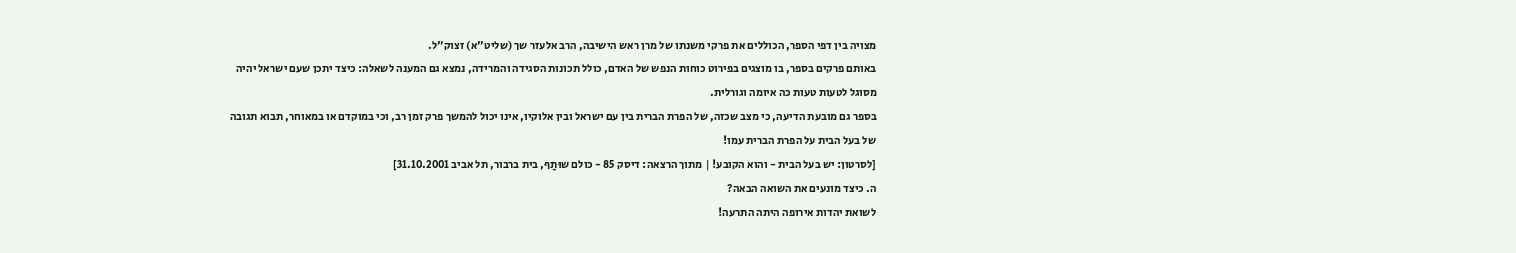מצויה בין דפי הספר, הכוללים את פרקי משנתו של מרן ראש הישיבה, הרב אלעזר שך (שליט"א) זצוק"ל.
באותם פרקים בספר, בו מוצגים בפירוט כוחות הנפש של האדם, כולל תכונות הסגידה והמרידה, נמצא גם המענה לשאלה: כיצד יתכן שעם ישראל יהיה מסוגל לטעות טעות כה איומה וגורלית.
בספר גם מובעת הדיעה, כי מצב שכזה, של הפרת הברית בין עם ישראל ובין אלוקיו, אינו יכול להמשך פרק זמן רב, וכי במוקדם או במאוחר, תבוא תגובה של בעל הבית על הפרת הברית עמו!
[לסרטון: יש בעל הבית - והוא הקובע! | מתוך הרצאה: דיסק 85 - כולם שוּתַף, בית ברבור, תל אביב 31.10.2001]
ה. כיצד מונעים את השואה הבאה?
לשואת יהדות אירופה היתה התרעה!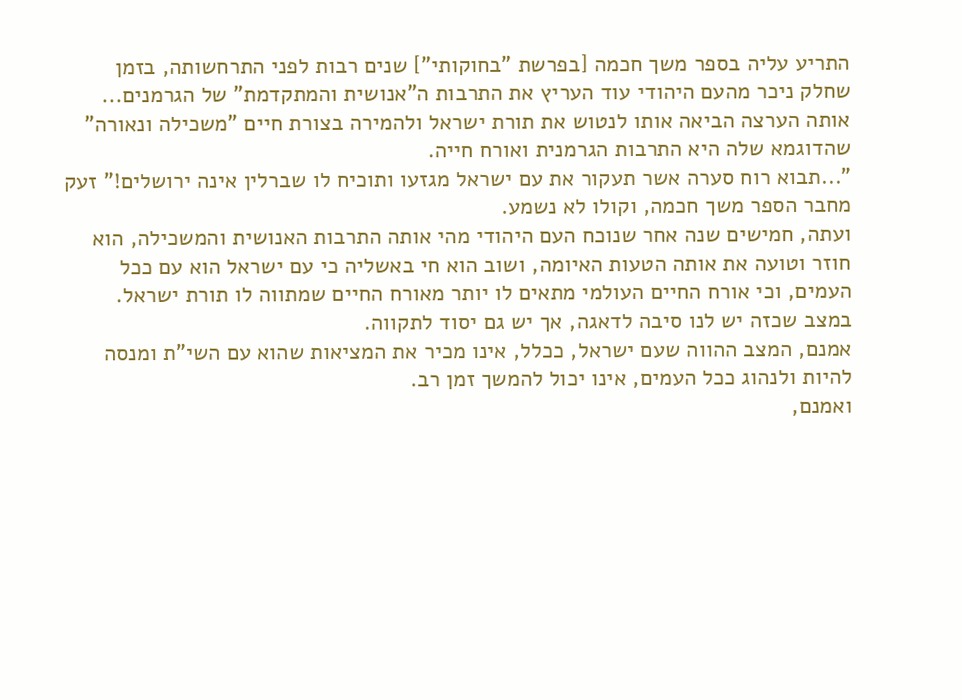התריע עליה בספר משך חכמה [בפרשת "בחוקותי"] שנים רבות לפני התרחשותה, בזמן שחלק ניכר מהעם היהודי עוד העריץ את התרבות ה"אנושית והמתקדמת" של הגרמנים...
אותה הערצה הביאה אותו לנטוש את תורת ישראל ולהמירה בצורת חיים "משכילה ונאורה" שהדוגמא שלה היא התרבות הגרמנית ואורח חייה.
"...תבוא רוח סערה אשר תעקור את עם ישראל מגזעו ותוכיח לו שברלין אינה ירושלים!" זעק מחבר הספר משך חכמה, וקולו לא נשמע.
ועתה, חמישים שנה אחר שנוכח העם היהודי מהי אותה התרבות האנושית והמשכילה, הוא חוזר וטועה את אותה הטעות האיומה, ושוב הוא חי באשליה כי עם ישראל הוא עם ככל העמים, וכי אורח החיים העולמי מתאים לו יותר מאורח החיים שמתווה לו תורת ישראל.
במצב שכזה יש לנו סיבה לדאגה, אך יש גם יסוד לתקווה.
אמנם, המצב ההווה שעם ישראל, ככלל, אינו מכיר את המציאות שהוא עם השי"ת ומנסה להיות ולנהוג ככל העמים, אינו יכול להמשך זמן רב.
ואמנם,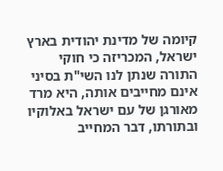קיומה של מדינת יהודית בארץ ישראל, המכריזה כי חוקי התורה שנתן לנו השי"ת בסיני אינם מחייבים אותה, היא מרד מאורגן של עם ישראל באלוקיו ובתורתו, דבר המחייב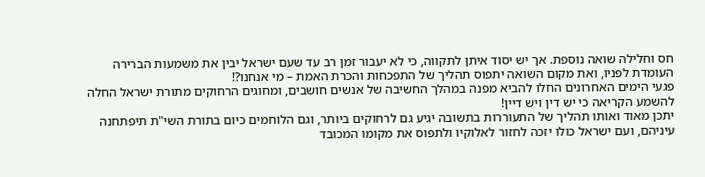חס וחלילה שואה נוספת. אך יש יסוד איתן לתקווה, כי לא יעבור זמן רב עד שעם ישראל יבין את משמעות הברירה העומדת לפניו, ואת מקום השואה יתפוס תהליך של התפכחות והכרת האמת – מי אנחנו?!
פגעי הימים האחרונים החלו להביא מפנה במהלך החשיבה של אנשים חושבים, ומחוגים הרחוקים מתורת ישראל החלה להשמע הקריאה כי יש דין ויש דיין!
יתכן מאוד ואותו תהליך של התעוררות בתשובה יגיע גם לרחוקים ביותר, וגם הלוחמים כיום בתורת השי"ת תיפתחנה עיניהם, ועם ישראל כולו יזכה לחזור לאלוקיו ולתפוס את מקומו המכובד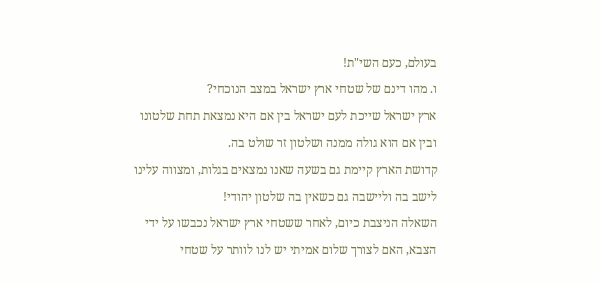בעולם, כעם השי"ת!
ו. מהו דינם של שטחי ארץ ישראל במצב הנוכחי?
ארץ ישראל שייכת לעם ישראל בין אם היא נמצאת תחת שלטונו ובין אם הוא גולה ממנה ושלטון זר שולט בה.
קדושת הארץ קיימת גם בשעה שאנו נמצאים בגלות, ומצווה עלינו לישב בה וליישבה גם כשאין בה שלטון יהודי!
השאלה הניצבת כיום, לאחר ששטחי ארץ ישראל נכבשו על ידי הצבא, האם לצורך שלום אמיתי יש לנו לוותר על שטחי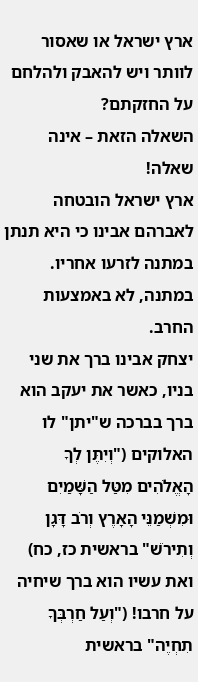ארץ ישראל או שאסור לוותר ויש להאבק ולהלחם על החזקתם?
השאלה הזאת – אינה שאלה!
ארץ ישראל הובטחה לאברהם אבינו כי היא תנתן במתנה לזרעו אחריו. במתנה, לא באמצעות החרב.
יצחק אבינו ברך את שני בניו, כאשר את יעקב הוא ברך בברכה ש"יתן" לו האלוקים ("וְיִתֶּן לְךָ הָאֱלֹהִים מִטַּל הַשָּׁמַיִם וּמִשְׁמַנֵּי הָאָרֶץ וְרֹב דָּגָן וְתִירֹשׁ" בראשית כז, כח) ואת עשיו הוא ברך שיחיה על חרבו! ("וְעַל חַרְבְּךָ תִחְיֶה" בראשית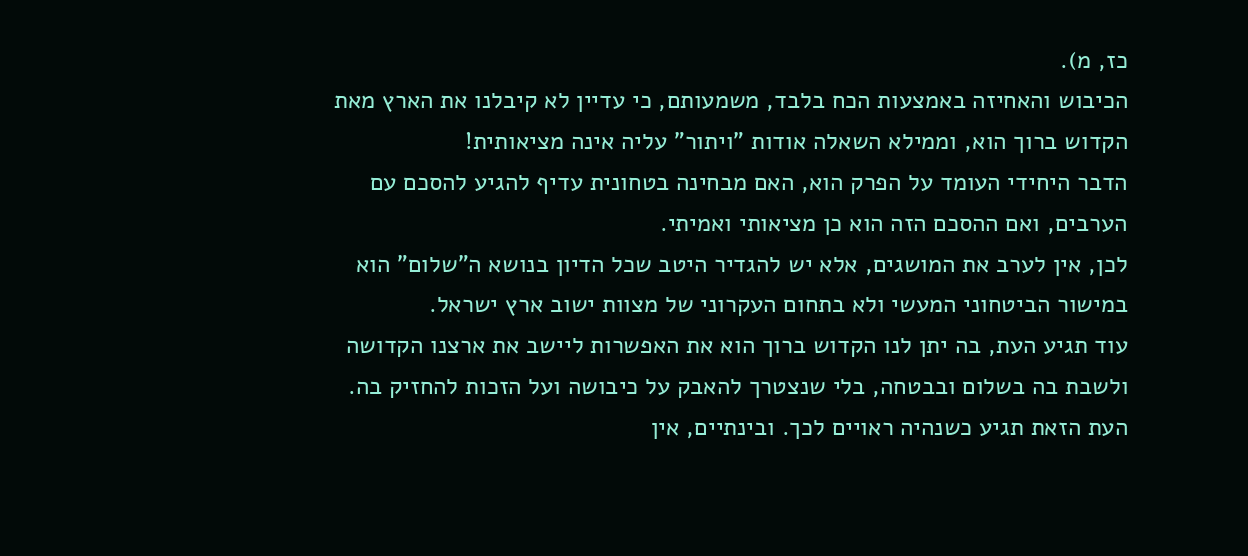כז, מ).
הכיבוש והאחיזה באמצעות הכח בלבד, משמעותם, כי עדיין לא קיבלנו את הארץ מאת הקדוש ברוך הוא, וממילא השאלה אודות "ויתור" עליה אינה מציאותית!
הדבר היחידי העומד על הפרק הוא, האם מבחינה בטחונית עדיף להגיע להסכם עם הערבים, ואם ההסכם הזה הוא כן מציאותי ואמיתי.
לכן, אין לערב את המושגים, אלא יש להגדיר היטב שכל הדיון בנושא ה"שלום" הוא במישור הביטחוני המעשי ולא בתחום העקרוני של מצוות ישוב ארץ ישראל.
עוד תגיע העת, בה יתן לנו הקדוש ברוך הוא את האפשרות ליישב את ארצנו הקדושה ולשבת בה בשלום ובבטחה, בלי שנצטרך להאבק על כיבושה ועל הזכות להחזיק בה.
העת הזאת תגיע כשנהיה ראויים לכך. ובינתיים, אין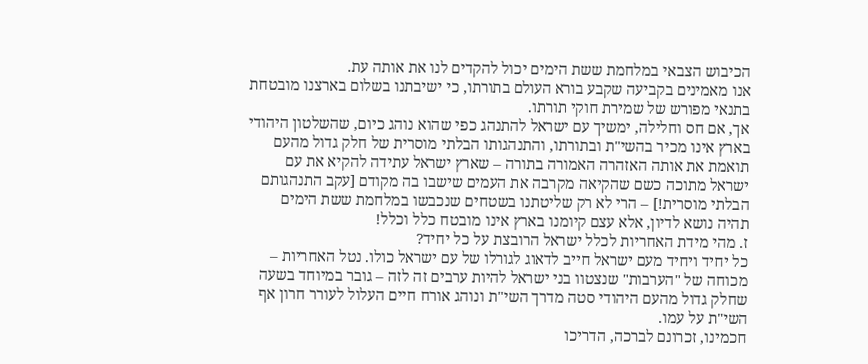הכיבוש הצבאי במלחמת ששת הימים יכול להקדים לנו את אותה עת.
אנו מאמינים בקביעה שקבע בורא העולם בתורתו, כי ישיבתנו בשלום בארצנו מובטחת בתנאי מפורש של שמירת חוקי תורתו.
אך, אם חס וחלילה, ימשיך עם ישראל להתנהג כפי שהוא נוהג כיום, שהשלטון היהודי בארץ אינו מכיר בהשי"ת ובתורתו, והתנהגותו הבלתי מוסרית של חלק גדול מהעם תואמת את אותה האזהרה האמורה בתורה – שארץ ישראל עתידה להקיא את עם ישראל מתוכה כשם שהקיאה מקרבה את העמים שישבו בה מקודם [עקב התנהגותם הבלתי מוסרית!] – הרי לא רק שליטתנו בשטחים שנכבשו במלחמת ששת הימים תהיה נושא לדיון, אלא עצם קיומנו בארץ אינו מובטח כלל וכלל!
ז. מהי מידת האחריות לכלל ישראל הרובצת על כל יחיד?
כל יחיד ויחיד מעם ישראל חייב לדאוג לגורלו של עם ישראל כולו. נטל האחריות – מכוחה של "הערבות" שנצטוו בני ישראל להיות ערבים זה לזה – גובר במיוחד בשעה שחלק גדול מהעם היהודי סטה מדרך השי"ת ונוהג אורח חיים העלול לעורר חרון אף השי"ת על עמו.
חכמינו, זכרונם לברכה, הדריכו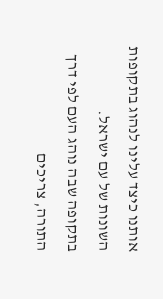אותנו כיצד עלינו לנהוג בתקופות השונות של עם ישראל.
בתקופה שבה נוהג העם לפי דרך התורה, צריכים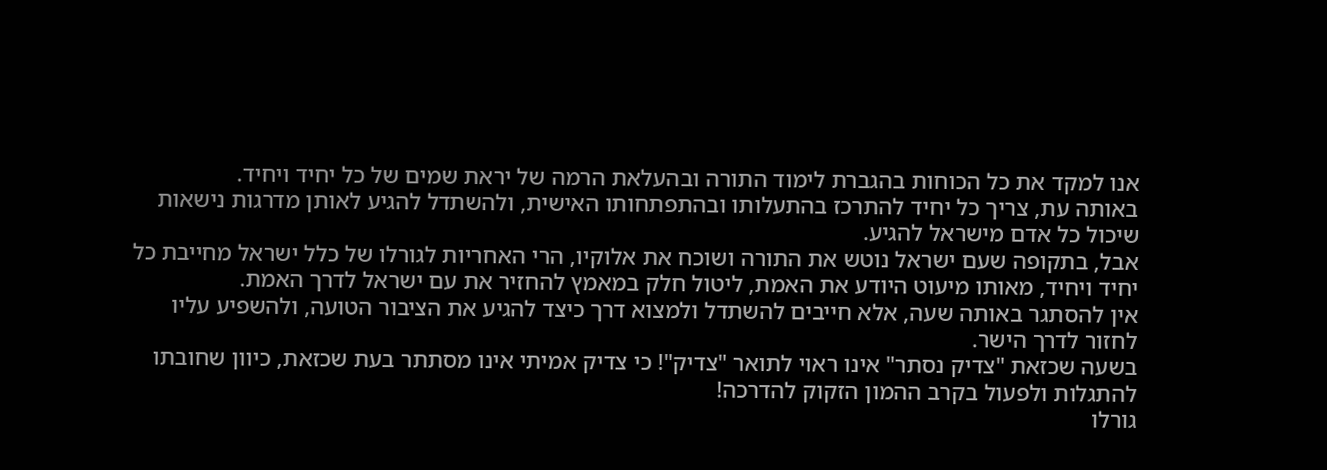אנו למקד את כל הכוחות בהגברת לימוד התורה ובהעלאת הרמה של יראת שמים של כל יחיד ויחיד.
באותה עת, צריך כל יחיד להתרכז בהתעלותו ובהתפתחותו האישית, ולהשתדל להגיע לאותן מדרגות נישאות שיכול כל אדם מישראל להגיע.
אבל, בתקופה שעם ישראל נוטש את התורה ושוכח את אלוקיו, הרי האחריות לגורלו של כלל ישראל מחייבת כל יחיד ויחיד, מאותו מיעוט היודע את האמת, ליטול חלק במאמץ להחזיר את עם ישראל לדרך האמת.
אין להסתגר באותה שעה, אלא חייבים להשתדל ולמצוא דרך כיצד להגיע את הציבור הטועה, ולהשפיע עליו לחזור לדרך הישר.
בשעה שכזאת "צדיק נסתר" אינו ראוי לתואר "צדיק"! כי צדיק אמיתי אינו מסתתר בעת שכזאת, כיוון שחובתו להתגלות ולפעול בקרב ההמון הזקוק להדרכה!
גורלו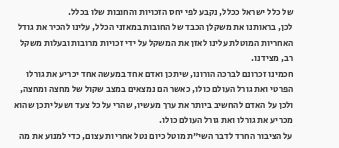של כלל ישראל ככלל, נקבע לפי יחס הזכויות והחובות שלו בכלל.
לכן, בראותנו את משקלן הכבד של החובות במאזני הכלל, עלינו להכיר את גודל האחריות המוטלת עלינו לאזן את המשקל על ידי זכויות מרובות ובעלות משקל רב, מצידנו.
חכמינו זכרונם לברכה הורונו, שיתכן ואדם אחד במעשה אחד יכריע את גורלו הפרטי ואת גורל העולם כולו, כאשר הם נמצאים במצב שקול של מחצה ומחצה, ולכן על האדם להחשיב ביותר את ערך מעשיו, שהרי על כל צעד ושעל יתכן שהוא מכריע את גורלו ואת גורל העולם כולו.
על הציבור החרד לדבר השי"ת מוטל כיום נטל אחריות עצום, כדי למנוע את מה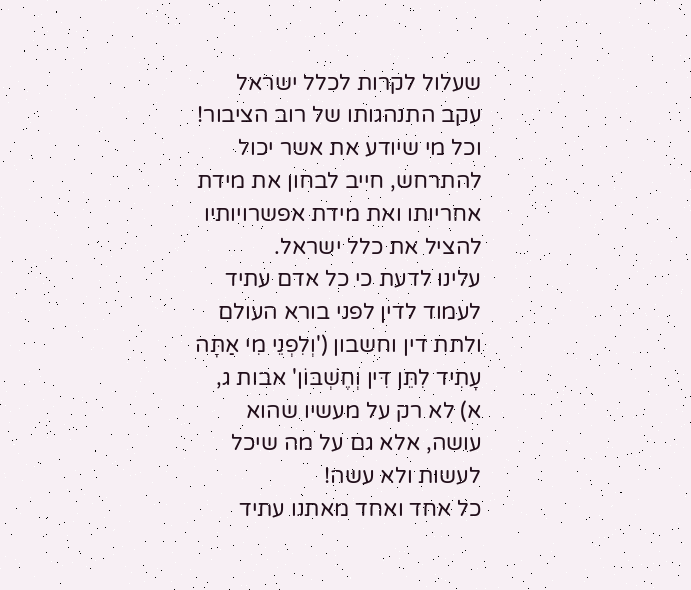שעלול לקרות לכלל ישראל עקב התנהגותו של רוב הציבור!
וכל מי שיודע את אשר יכול להתרחש, חייב לבחון את מידת אחריותו ואת מידת אפשרויותיו להציל את כלל ישראל.
עלינו לדעת כי כל אדם עתיד לעמוד לדין לפני בורא העולם ולתת דין וחשבון ('וְלִפְנֵי מִי אַתָּה עָתִיד לִתֵּן דִּין וְחֶשְׁבּוֹן' אבות ג, א) לא רק על מעשיו שהוא עושה, אלא גם על מה שיכל לעשות ולא עשה!
כל אחד ואחד מאתנו עתיד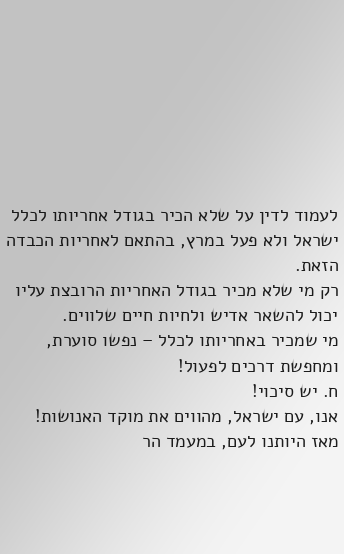לעמוד לדין על שלא הכיר בגודל אחריותו לכלל ישראל ולא פעל במרץ, בהתאם לאחריות הכבדה הזאת.
רק מי שלא מכיר בגודל האחריות הרובצת עליו יכול להשאר אדיש ולחיות חיים שלווים.
מי שמכיר באחריותו לכלל – נפשו סוערת, ומחפשת דרכים לפעול!
ח. יש סיכוי!
אנו, עם ישראל, מהווים את מוקד האנושות!
מאז היותנו לעם, במעמד הר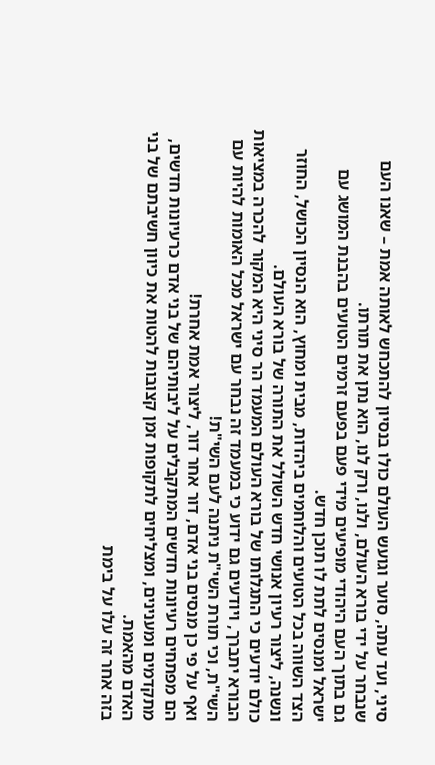סיני, ועד עתה, סוער וגועש העולם כולו בנסיון להתכחש לאותה אמת – שאנו העם שנבחר על ידי בורא העולם, ולנו, ורק לנו, הוא נתן את תורתו.
גם בתוך העם היהודי מופיעים מידי פעם בפעם זרמים הטועים בהבנת המושג עם ישראל ומנסים לתת לו תוכן חדש.
הצד השווה בכל הטועים והלוחמים ביהדות, מבית ומחוץ, הוא הנסיון הכושל, החוזר ונשנה, ליצור רעיון אנושי חדש השולל את התורה של בורא העולם.
כולם יודעים כי התגלותו של בורא העולם המעמד הר סיני היא המקור להכרה במציאות הבורא יתברך, ויודעים גם ידוע כי במעמד זה נבחר עם ישראל מכל האומות להיות עם השי"ת, וכי תורת השי"ת ניתנה לעם השי"ת!
ואף על פי כן מנסים בני אדם, דור אחר דור, ליצור אמת אחרת!
הם מפתחים רעיונות חדשים המתקבלים על ליבותיהם של בני אדם כרעיונות חדשים, מתקדמים ומענינים, ומצליחים לתקופות זמן קצובות להטות את כיוון חשיבתם של בני האדם מהאמת.
בזה אחר זה עלו על בימת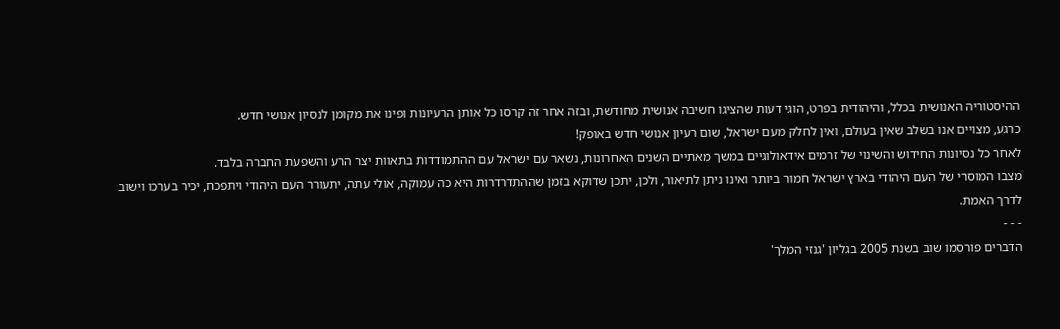ההיסטוריה האנושית בכלל, והיהודית בפרט, הוגי דעות שהציגו חשיבה אנושית מחודשת, ובזה אחר זה קרסו כל אותן הרעיונות ופינו את מקומן לנסיון אנושי חדש.
כרגע, מצויים אנו בשלב שאין בעולם, ואין לחלק מעם ישראל, שום רעיון אנושי חדש באופק!
לאחר כל נסיונות החידוש והשינוי של זרמים אידאולוגיים במשך מאתיים השנים האחרונות, נשאר עם ישראל עם ההתמודדות בתאוות יצר הרע והשפעת החברה בלבד.
מצבו המוסרי של העם היהודי בארץ ישראל חמור ביותר ואינו ניתן לתיאור, ולכן, יתכן שדוקא בזמן שההתדרדרות היא כה עמוקה, אולי עתה, יתעורר העם היהודי ויתפכח, יכיר בערכו וישוב לדרך האמת.
- - -
הדברים פורסמו שוב בשנת 2005 בגליון 'גנזי המלך'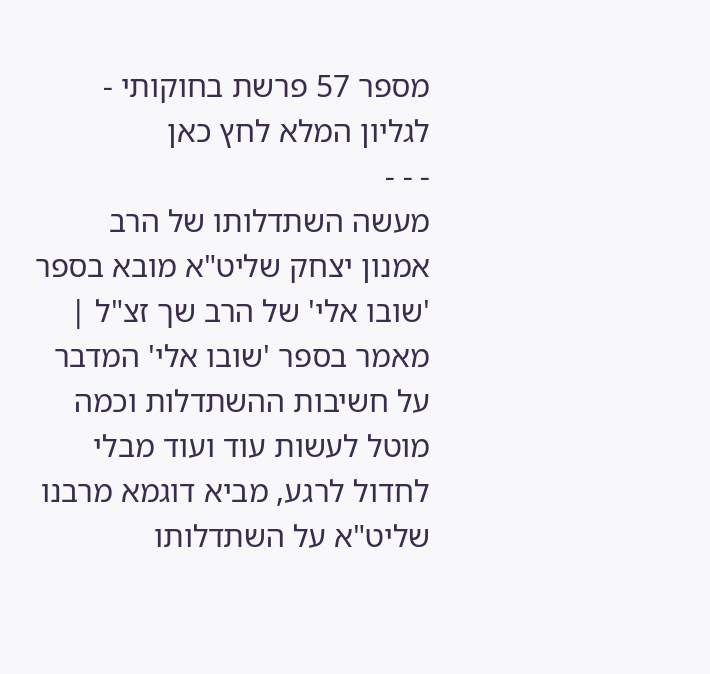מספר 57 פרשת בחוקותי - לגליון המלא לחץ כאן
- - -
מעשה השתדלותו של הרב אמנון יצחק שליט"א מובא בספר 'שובו אלי' של הרב שך זצ"ל | מאמר בספר 'שובו אלי' המדבר על חשיבות ההשתדלות וכמה מוטל לעשות עוד ועוד מבלי לחדול לרגע, מביא דוגמא מרבנו שליט"א על השתדלותו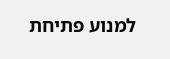למנוע פתיחת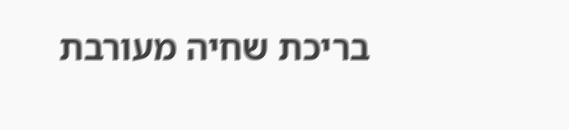בריכת שחיה מעורבת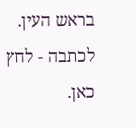בראש העין. לכתבה - לחץ כאן.